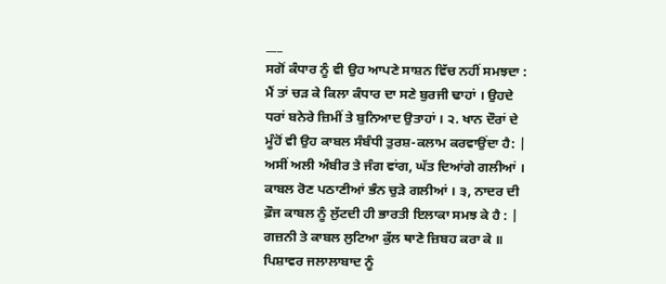___
ਸਗੋਂ ਕੰਧਾਰ ਨੂੰ ਵੀ ਉਹ ਆਪਣੇ ਸਾਸ਼ਨ ਵਿੱਚ ਨਹੀਂ ਸਮਝਦਾ : ਮੈਂ ਤਾਂ ਚੜ ਕੇ ਕਿਲਾ ਕੰਧਾਰ ਦਾ ਸਣੇ ਬੁਰਜੀ ਢਾਹਾਂ । ਉਹਦੇ ਧਰਾਂ ਬਨੇਰੇ ਜ਼ਿਮੀਂ ਤੇ ਬੁਨਿਆਦ ਉਤਾਹਾਂ । ੨. ਖਾਨ ਦੌਰਾਂ ਦੇ ਮੂੰਹੋਂ ਵੀ ਉਹ ਕਾਬਲ ਸੰਬੰਧੀ ਤੁਰਸ਼-ਕਲਾਮ ਕਰਵਾਉਂਦਾ ਹੈ: | ਅਸੀਂ ਅਲੀ ਅੰਬੀਰ ਤੇ ਜੰਗ ਵਾਂਗ, ਘੱਤ ਦਿਆਂਗੇ ਗਲੀਆਂ । ਕਾਬਲ ਰੋਣ ਪਠਾਣੀਆਂ ਭੰਨ ਚੁੜੇ ਗਲੀਆਂ । ੩, ਨਾਦਰ ਦੀ ਫ਼ੌਜ ਕਾਬਲ ਨੂੰ ਲੁੱਟਦੀ ਹੀ ਭਾਰਤੀ ਇਲਾਕਾ ਸਮਝ ਕੇ ਹੈ : | ਗਜ਼ਨੀ ਤੇ ਕਾਬਲ ਲੁਟਿਆ ਕੁੱਲ ਥਾਣੇ ਜ਼ਿਬਹ ਕਰਾ ਕੇ ॥ ਪਿਸ਼ਾਵਰ ਜਲਾਲਾਬਾਦ ਨੂੰ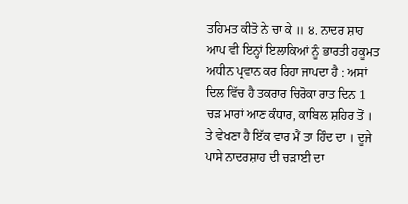ਤਹਿਮਤ ਕੀਤੋ ਨੇ ਚਾ ਕੇ ॥ ੪. ਨਾਦਰ ਸ਼ਾਹ ਆਪ ਵੀ ਇਨ੍ਹਾਂ ਇਲਾਕਿਆਂ ਨੂੰ ਭਾਰਤੀ ਹਕੂਮਤ ਅਧੀਨ ਪ੍ਰਵਾਨ ਕਰ ਰਿਹਾ ਜਾਪਦਾ ਹੈ : ਅਸਾਂ ਦਿਲ ਵਿੱਚ ਹੈ ਤਕਰਾਰ ਚਿਰੋਕਾ ਰਾਤ ਦਿਨ 1 ਚੜ ਮਾਰਾਂ ਆਣ ਕੰਧਾਰ, ਕਾਬਿਲ ਸ਼ਹਿਰ ਤੋਂ । ਤੇ ਵੇਖਣਾ ਹੈ ਇੱਕ ਵਾਰ ਮੈਂ ਤਾ ਹਿੰਦ ਦਾ । ਦੂਜੇ ਪਾਸੇ ਨਾਦਰਸ਼ਾਹ ਦੀ ਚੜਾਈ ਦਾ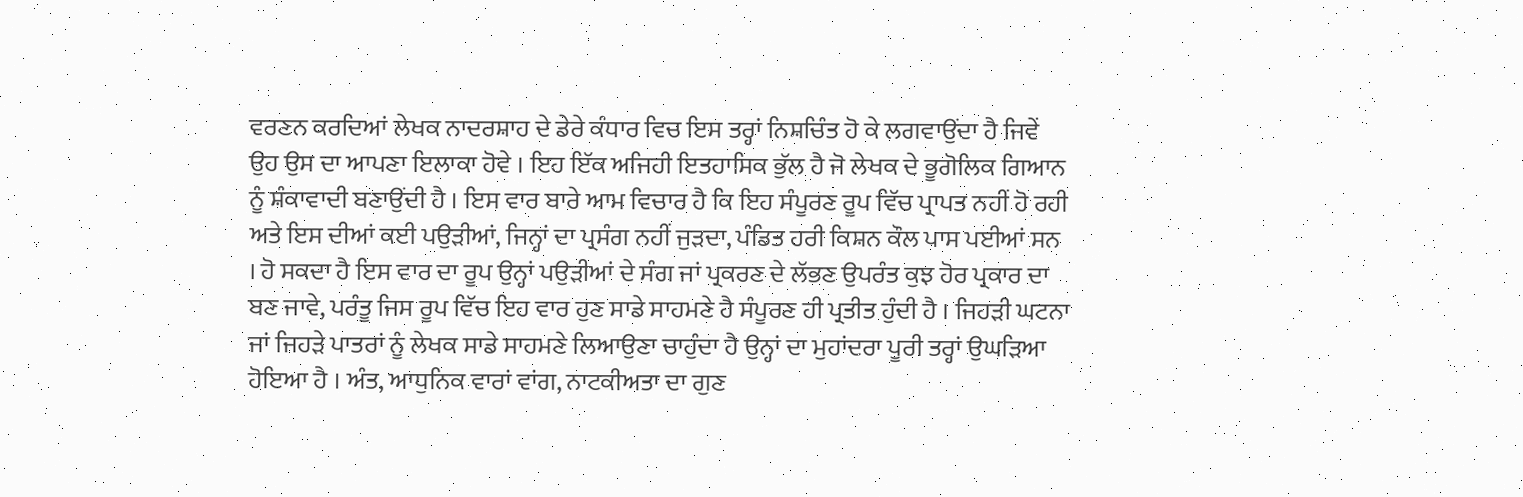ਵਰਣਨ ਕਰਦਿਆਂ ਲੇਖਕ ਨਾਦਰਸ਼ਾਹ ਦੇ ਡੇਰੇ ਕੰਧਾਰ ਵਿਚ ਇਸ ਤਰ੍ਹਾਂ ਨਿਸ਼ਚਿੰਤ ਹੋ ਕੇ ਲਗਵਾਉਂਦਾ ਹੈ ਜਿਵੇਂ ਉਹ ਉਸ ਦਾ ਆਪਣਾ ਇਲਾਕਾ ਹੋਵੇ । ਇਹ ਇੱਕ ਅਜਿਹੀ ਇਤਹਾਸਿਕ ਭੁੱਲ ਹੈ ਜੋ ਲੇਖਕ ਦੇ ਭੂਗੋਲਿਕ ਗਿਆਨ ਨੂੰ ਸ਼ੰਕਾਵਾਦੀ ਬਣਾਉਂਦੀ ਹੈ । ਇਸ ਵਾਰ ਬਾਰੇ ਆਮ ਵਿਚਾਰ ਹੈ ਕਿ ਇਹ ਸੰਪੂਰਣ ਰੂਪ ਵਿੱਚ ਪ੍ਰਾਪਤ ਨਹੀਂ ਹੋ ਰਹੀ ਅਤੇ ਇਸ ਦੀਆਂ ਕਈ ਪਉੜੀਆਂ, ਜਿਨ੍ਹਾਂ ਦਾ ਪ੍ਰਸੰਗ ਨਹੀਂ ਜੁੜਦਾ, ਪੰਡਿਤ ਹਰੀ ਕਿਸ਼ਨ ਕੌਲ ਪਾਸ ਪਈਆਂ ਸਨ । ਹੋ ਸਕਦਾ ਹੈ ਇਸ ਵਾਰ ਦਾ ਰੂਪ ਉਨ੍ਹਾਂ ਪਉੜੀਆਂ ਦੇ ਸੰਗ ਜਾਂ ਪ੍ਰਕਰਣ ਦੇ ਲੱਭਣ ਉਪਰੰਤ ਕੁਝ ਹੋਰ ਪ੍ਰਕਾਰ ਦਾ ਬਣ ਜਾਵੇ, ਪਰੰਤੂ ਜਿਸ ਰੂਪ ਵਿੱਚ ਇਹ ਵਾਰ ਹੁਣ ਸਾਡੇ ਸਾਹਮਣੇ ਹੈ ਸੰਪੂਰਣ ਹੀ ਪ੍ਰਤੀਤ ਹੁੰਦੀ ਹੈ । ਜਿਹੜੀ ਘਟਨਾ ਜਾਂ ਜਿਹੜੇ ਪਾਤਰਾਂ ਨੂੰ ਲੇਖਕ ਸਾਡੇ ਸਾਹਮਣੇ ਲਿਆਉਣਾ ਚਾਹੁੰਦਾ ਹੈ ਉਨ੍ਹਾਂ ਦਾ ਮੁਹਾਂਦਰਾ ਪੂਰੀ ਤਰ੍ਹਾਂ ਉਘੜਿਆ ਹੋਇਆ ਹੈ । ਅੰਤ, ਆਧੁਨਿਕ ਵਾਰਾਂ ਵਾਂਗ, ਨਾਟਕੀਅਤਾ ਦਾ ਗੁਣ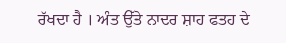ਰੱਖਦਾ ਹੈ । ਅੰਤ ਉੱਤੇ ਨਾਦਰ ਸ਼ਾਹ ਫਤਹ ਦੇ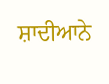ਸ਼ਾਦੀਆਨੇ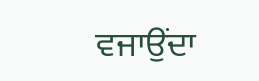ਵਜਾਉਂਦਾ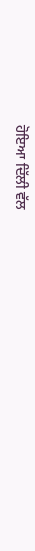ਹੋਇਆ ਦਿੱਲੀ ਵੱਲ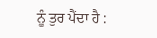ਨੂੰ ਤੁਰ ਪੈਂਦਾ ਹੈ :